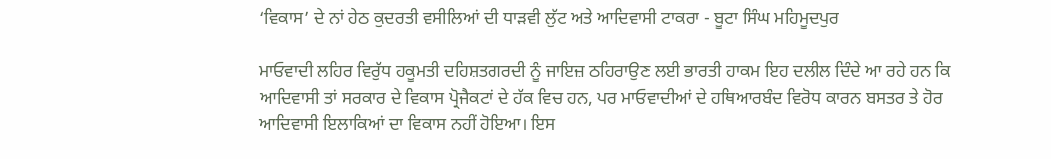‘ਵਿਕਾਸ’ ਦੇ ਨਾਂ ਹੇਠ ਕੁਦਰਤੀ ਵਸੀਲਿਆਂ ਦੀ ਧਾੜਵੀ ਲੁੱਟ ਅਤੇ ਆਦਿਵਾਸੀ ਟਾਕਰਾ - ਬੂਟਾ ਸਿੰਘ ਮਹਿਮੂਦਪੁਰ

ਮਾਓਵਾਦੀ ਲਹਿਰ ਵਿਰੁੱਧ ਹਕੂਮਤੀ ਦਹਿਸ਼ਤਗਰਦੀ ਨੂੰ ਜਾਇਜ਼ ਠਹਿਰਾਉਣ ਲਈ ਭਾਰਤੀ ਹਾਕਮ ਇਹ ਦਲੀਲ ਦਿੰਦੇ ਆ ਰਹੇ ਹਨ ਕਿ ਆਦਿਵਾਸੀ ਤਾਂ ਸਰਕਾਰ ਦੇ ਵਿਕਾਸ ਪ੍ਰੋਜੈਕਟਾਂ ਦੇ ਹੱਕ ਵਿਚ ਹਨ, ਪਰ ਮਾਓਵਾਦੀਆਂ ਦੇ ਹਥਿਆਰਬੰਦ ਵਿਰੋਧ ਕਾਰਨ ਬਸਤਰ ਤੇ ਹੋਰ ਆਦਿਵਾਸੀ ਇਲਾਕਿਆਂ ਦਾ ਵਿਕਾਸ ਨਹੀਂ ਹੋਇਆ। ਇਸ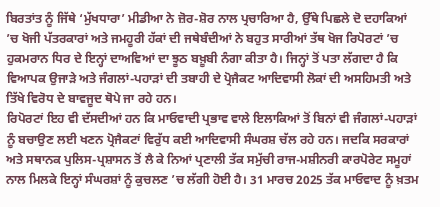ਬਿਰਤਾਂਤ ਨੂੰ ਜਿੱਥੇ ‘ਮੁੱਖਧਾਰਾ’ ਮੀਡੀਆ ਨੇ ਜ਼ੋਰ-ਸ਼ੋਰ ਨਾਲ ਪ੍ਰਚਾਰਿਆ ਹੈ, ਉੱਥੇ ਪਿਛਲੇ ਦੋ ਦਹਾਕਿਆਂ ’ਚ ਖੋਜੀ ਪੱਤਰਕਾਰਾਂ ਅਤੇ ਜਮਹੂਰੀ ਹੱਕਾਂ ਦੀ ਜਥੇਬੰਦੀਆਂ ਨੇ ਬਹੁਤ ਸਾਰੀਆਂ ਤੱਥ ਖੋਜ ਰਿਪੋਰਟਾਂ ’ਚ ਹੁਕਮਰਾਨ ਧਿਰ ਦੇ ਇਨ੍ਹਾਂ ਦਾਅਵਿਆਂ ਦਾ ਝੂਠ ਬਖ਼ੂਬੀ ਨੰਗਾ ਕੀਤਾ ਹੈ। ਜਿਨ੍ਹਾਂ ਤੋਂ ਪਤਾ ਲੱਗਦਾ ਹੈ ਕਿ ਵਿਆਪਕ ਉਜਾੜੇ ਅਤੇ ਜੰਗਲਾਂ-ਪਹਾੜਾਂ ਦੀ ਤਬਾਹੀ ਦੇ ਪ੍ਰੋਜੈਕਟ ਆਦਿਵਾਸੀ ਲੋਕਾਂ ਦੀ ਅਸਹਿਮਤੀ ਅਤੇ ਤਿੱਖੇ ਵਿਰੋਧ ਦੇ ਬਾਵਜੂਦ ਥੋਪੇ ਜਾ ਰਹੇ ਹਨ।
ਰਿਪੋਰਟਾਂ ਇਹ ਵੀ ਦੱਸਦੀਆਂ ਹਨ ਕਿ ਮਾਓਵਾਦੀ ਪ੍ਰਭਾਵ ਵਾਲੇ ਇਲਾਕਿਆਂ ਤੋਂ ਬਿਨਾਂ ਵੀ ਜੰਗਲਾਂ-ਪਹਾੜਾਂ ਨੂੰ ਬਚਾਉਣ ਲਈ ਖਣਨ ਪ੍ਰੋਜੈਕਟਾਂ ਵਿਰੁੱਧ ਕਈ ਆਦਿਵਾਸੀ ਸੰਘਰਸ਼ ਚੱਲ ਰਹੇ ਹਨ। ਜਦਕਿ ਸਰਕਾਰਾਂ ਅਤੇ ਸਥਾਨਕ ਪੁਲਿਸ-ਪ੍ਰਸ਼ਾਸਨ ਤੋਂ ਲੈ ਕੇ ਨਿਆਂ ਪ੍ਰਣਾਲੀ ਤੱਕ ਸਮੁੱਚੀ ਰਾਜ-ਮਸ਼ੀਨਰੀ ਕਾਰਪੋਰੇਟ ਸਮੂਹਾਂ ਨਾਲ ਮਿਲਕੇ ਇਨ੍ਹਾਂ ਸੰਘਰਸ਼ਾਂ ਨੂੰ ਕੁਚਲਣ ’ਚ ਲੱਗੀ ਹੋਈ ਹੈ। 31 ਮਾਰਚ 2025 ਤੱਕ ਮਾਓਵਾਦ ਨੂੰ ਖ਼ਤਮ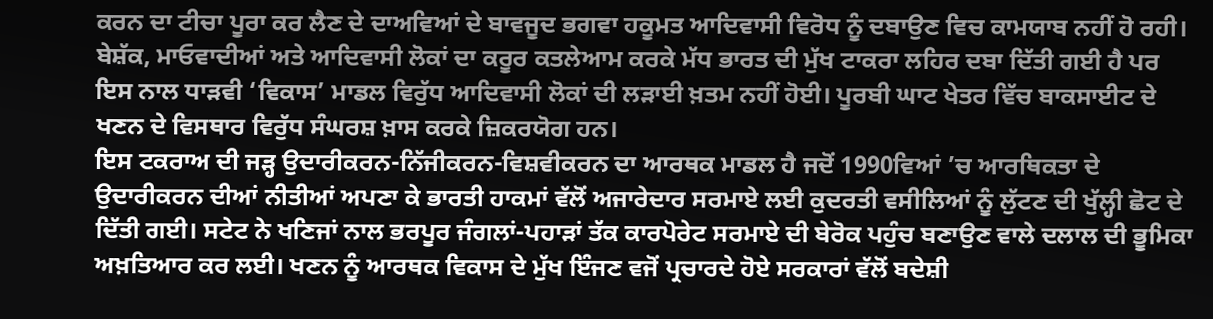ਕਰਨ ਦਾ ਟੀਚਾ ਪੂਰਾ ਕਰ ਲੈਣ ਦੇ ਦਾਅਵਿਆਂ ਦੇ ਬਾਵਜੂਦ ਭਗਵਾ ਹਕੂਮਤ ਆਦਿਵਾਸੀ ਵਿਰੋਧ ਨੂੰ ਦਬਾਉਣ ਵਿਚ ਕਾਮਯਾਬ ਨਹੀਂ ਹੋ ਰਹੀ। ਬੇਸ਼ੱਕ, ਮਾਓਵਾਦੀਆਂ ਅਤੇ ਆਦਿਵਾਸੀ ਲੋਕਾਂ ਦਾ ਕਰੂਰ ਕਤਲੇਆਮ ਕਰਕੇ ਮੱਧ ਭਾਰਤ ਦੀ ਮੁੱਖ ਟਾਕਰਾ ਲਹਿਰ ਦਬਾ ਦਿੱਤੀ ਗਈ ਹੈ ਪਰ ਇਸ ਨਾਲ ਧਾੜਵੀ ‘ਵਿਕਾਸ’ ਮਾਡਲ ਵਿਰੁੱਧ ਆਦਿਵਾਸੀ ਲੋਕਾਂ ਦੀ ਲੜਾਈ ਖ਼ਤਮ ਨਹੀਂ ਹੋਈ। ਪੂਰਬੀ ਘਾਟ ਖੇਤਰ ਵਿੱਚ ਬਾਕਸਾਈਟ ਦੇ ਖਣਨ ਦੇ ਵਿਸਥਾਰ ਵਿਰੁੱਧ ਸੰਘਰਸ਼ ਖ਼ਾਸ ਕਰਕੇ ਜ਼ਿਕਰਯੋਗ ਹਨ।
ਇਸ ਟਕਰਾਅ ਦੀ ਜੜ੍ਹ ਉਦਾਰੀਕਰਨ-ਨਿੱਜੀਕਰਨ-ਵਿਸ਼ਵੀਕਰਨ ਦਾ ਆਰਥਕ ਮਾਡਲ ਹੈ ਜਦੋਂ 1990ਵਿਆਂ ’ਚ ਆਰਥਿਕਤਾ ਦੇ ਉਦਾਰੀਕਰਨ ਦੀਆਂ ਨੀਤੀਆਂ ਅਪਣਾ ਕੇ ਭਾਰਤੀ ਹਾਕਮਾਂ ਵੱਲੋਂ ਅਜਾਰੇਦਾਰ ਸਰਮਾਏ ਲਈ ਕੁਦਰਤੀ ਵਸੀਲਿਆਂ ਨੂੰ ਲੁੱਟਣ ਦੀ ਖੁੱਲ੍ਹੀ ਛੋਟ ਦੇ ਦਿੱਤੀ ਗਈ। ਸਟੇਟ ਨੇ ਖਣਿਜਾਂ ਨਾਲ ਭਰਪੂਰ ਜੰਗਲਾਂ-ਪਹਾੜਾਂ ਤੱਕ ਕਾਰਪੋਰੇਟ ਸਰਮਾਏ ਦੀ ਬੇਰੋਕ ਪਹੁੰਚ ਬਣਾਉਣ ਵਾਲੇ ਦਲਾਲ ਦੀ ਭੂਮਿਕਾ ਅਖ਼ਤਿਆਰ ਕਰ ਲਈ। ਖਣਨ ਨੂੰ ਆਰਥਕ ਵਿਕਾਸ ਦੇ ਮੁੱਖ ਇੰਜਣ ਵਜੋਂ ਪ੍ਰਚਾਰਦੇ ਹੋਏ ਸਰਕਾਰਾਂ ਵੱਲੋਂ ਬਦੇਸ਼ੀ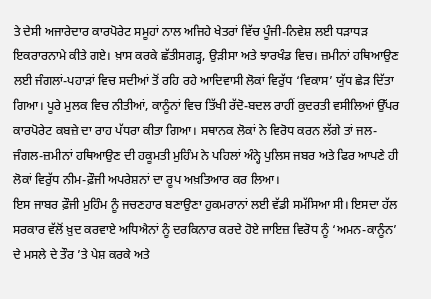ਤੇ ਦੇਸੀ ਅਜਾਰੇਦਾਰ ਕਾਰਪੋਰੇਟ ਸਮੂਹਾਂ ਨਾਲ ਅਜਿਹੇ ਖੇਤਰਾਂ ਵਿੱਚ ਪੂੰਜੀ-ਨਿਵੇਸ਼ ਲਈ ਧੜਾਧੜ ਇਕਰਾਰਨਾਮੇ ਕੀਤੇ ਗਏ। ਖ਼ਾਸ ਕਰਕੇ ਛੱਤੀਸਗੜ੍ਹ, ਉੜੀਸਾ ਅਤੇ ਝਾਰਖੰਡ ਵਿਚ। ਜ਼ਮੀਨਾਂ ਹਥਿਆਉਣ ਲਈ ਜੰਗਲਾਂ-ਪਹਾੜਾਂ ਵਿਚ ਸਦੀਆਂ ਤੋਂ ਰਹਿ ਰਹੇ ਆਦਿਵਾਸੀ ਲੋਕਾਂ ਵਿਰੁੱਧ ‘ਵਿਕਾਸ’ ਯੁੱਧ ਛੇੜ ਦਿੱਤਾ ਗਿਆ। ਪੂਰੇ ਮੁਲਕ ਵਿਚ ਨੀਤੀਆਂ, ਕਾਨੂੰਨਾਂ ਵਿਚ ਤਿੱਖੀ ਰੱਦੋ-ਬਦਲ ਰਾਹੀਂ ਕੁਦਰਤੀ ਵਸੀਲਿਆਂ ਉੱਪਰ ਕਾਰਪੋਰੇਟ ਕਬਜ਼ੇ ਦਾ ਰਾਹ ਪੱਧਰਾ ਕੀਤਾ ਗਿਆ। ਸਥਾਨਕ ਲੋਕਾਂ ਨੇ ਵਿਰੋਧ ਕਰਨ ਲੱਗੇ ਤਾਂ ਜਲ-ਜੰਗਲ-ਜ਼ਮੀਨਾਂ ਹਥਿਆਉਣ ਦੀ ਹਕੂਮਤੀ ਮੁਹਿੰਮ ਨੇ ਪਹਿਲਾਂ ਅੰਨ੍ਹੇ ਪੁਲਿਸ ਜਬਰ ਅਤੇ ਫਿਰ ਆਪਣੇ ਹੀ ਲੋਕਾਂ ਵਿਰੁੱਧ ਨੀਮ-ਫ਼ੌਜੀ ਅਪਰੇਸ਼ਨਾਂ ਦਾ ਰੂਪ ਅਖ਼ਤਿਆਰ ਕਰ ਲਿਆ।
ਇਸ ਜਾਬਰ ਫ਼ੌਜੀ ਮੁਹਿੰਮ ਨੂੰ ਜਚਣਹਾਰ ਬਣਾਉਣਾ ਹੁਕਮਰਾਨਾਂ ਲਈ ਵੱਡੀ ਸਮੱਸਿਆ ਸੀ। ਇਸਦਾ ਹੱਲ ਸਰਕਾਰ ਵੱਲੋਂ ਖ਼ੁਦ ਕਰਵਾਏ ਅਧਿਐਨਾਂ ਨੂੰ ਦਰਕਿਨਾਰ ਕਰਦੇ ਹੋਏ ਜਾਇਜ਼ ਵਿਰੋਧ ਨੂੰ ‘ਅਮਨ-ਕਾਨੂੰਨ’ ਦੇ ਮਸਲੇ ਦੇ ਤੌਰ ’ਤੇ ਪੇਸ਼ ਕਰਕੇ ਅਤੇ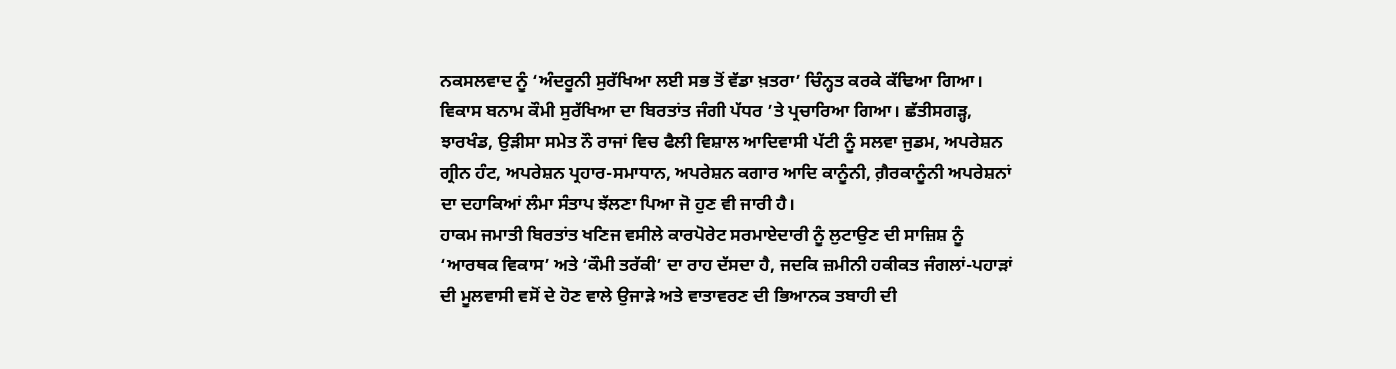ਨਕਸਲਵਾਦ ਨੂੰ ‘ਅੰਦਰੂਨੀ ਸੁਰੱਖਿਆ ਲਈ ਸਭ ਤੋਂ ਵੱਡਾ ਖ਼ਤਰਾ’ ਚਿੰਨ੍ਹਤ ਕਰਕੇ ਕੱਢਿਆ ਗਿਆ। ਵਿਕਾਸ ਬਨਾਮ ਕੌਮੀ ਸੁਰੱਖਿਆ ਦਾ ਬਿਰਤਾਂਤ ਜੰਗੀ ਪੱਧਰ ’ਤੇ ਪ੍ਰਚਾਰਿਆ ਗਿਆ। ਛੱਤੀਸਗੜ੍ਹ, ਝਾਰਖੰਡ, ਉੜੀਸਾ ਸਮੇਤ ਨੌ ਰਾਜਾਂ ਵਿਚ ਫੈਲੀ ਵਿਸ਼ਾਲ ਆਦਿਵਾਸੀ ਪੱਟੀ ਨੂੰ ਸਲਵਾ ਜੁਡਮ, ਅਪਰੇਸ਼ਨ ਗ੍ਰੀਨ ਹੰਟ, ਅਪਰੇਸ਼ਨ ਪ੍ਰਹਾਰ-ਸਮਾਧਾਨ, ਅਪਰੇਸ਼ਨ ਕਗਾਰ ਆਦਿ ਕਾਨੂੰਨੀ, ਗ਼ੈਰਕਾਨੂੰਨੀ ਅਪਰੇਸ਼ਨਾਂ ਦਾ ਦਹਾਕਿਆਂ ਲੰਮਾ ਸੰਤਾਪ ਝੱਲਣਾ ਪਿਆ ਜੋ ਹੁਣ ਵੀ ਜਾਰੀ ਹੈ।
ਹਾਕਮ ਜਮਾਤੀ ਬਿਰਤਾਂਤ ਖਣਿਜ ਵਸੀਲੇ ਕਾਰਪੋਰੇਟ ਸਰਮਾਏਦਾਰੀ ਨੂੰ ਲੁਟਾਉਣ ਦੀ ਸਾਜ਼ਿਸ਼ ਨੂੰ ‘ਆਰਥਕ ਵਿਕਾਸ’ ਅਤੇ ‘ਕੌਮੀ ਤਰੱਕੀ’ ਦਾ ਰਾਹ ਦੱਸਦਾ ਹੈ, ਜਦਕਿ ਜ਼ਮੀਨੀ ਹਕੀਕਤ ਜੰਗਲਾਂ-ਪਹਾੜਾਂ ਦੀ ਮੂਲਵਾਸੀ ਵਸੋਂ ਦੇ ਹੋਣ ਵਾਲੇ ਉਜਾੜੇ ਅਤੇ ਵਾਤਾਵਰਣ ਦੀ ਭਿਆਨਕ ਤਬਾਹੀ ਦੀ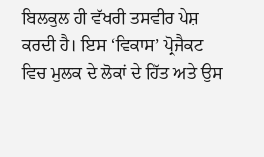ਬਿਲਕੁਲ ਹੀ ਵੱਖਰੀ ਤਸਵੀਰ ਪੇਸ਼ ਕਰਦੀ ਹੈ। ਇਸ ‘ਵਿਕਾਸ’ ਪ੍ਰੋਜੈਕਟ ਵਿਚ ਮੁਲਕ ਦੇ ਲੋਕਾਂ ਦੇ ਹਿੱਤ ਅਤੇ ਉਸ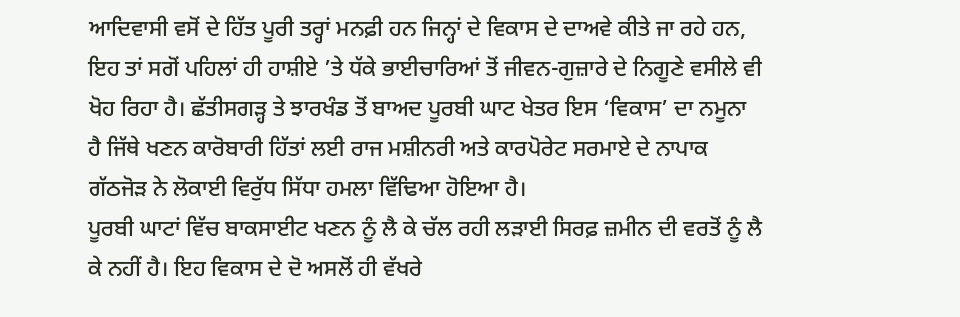ਆਦਿਵਾਸੀ ਵਸੋਂ ਦੇ ਹਿੱਤ ਪੂਰੀ ਤਰ੍ਹਾਂ ਮਨਫ਼ੀ ਹਨ ਜਿਨ੍ਹਾਂ ਦੇ ਵਿਕਾਸ ਦੇ ਦਾਅਵੇ ਕੀਤੇ ਜਾ ਰਹੇ ਹਨ, ਇਹ ਤਾਂ ਸਗੋਂ ਪਹਿਲਾਂ ਹੀ ਹਾਸ਼ੀਏ ’ਤੇ ਧੱਕੇ ਭਾਈਚਾਰਿਆਂ ਤੋਂ ਜੀਵਨ-ਗੁਜ਼ਾਰੇ ਦੇ ਨਿਗੂਣੇ ਵਸੀਲੇ ਵੀ ਖੋਹ ਰਿਹਾ ਹੈ। ਛੱਤੀਸਗੜ੍ਹ ਤੇ ਝਾਰਖੰਡ ਤੋਂ ਬਾਅਦ ਪੂਰਬੀ ਘਾਟ ਖੇਤਰ ਇਸ ‘ਵਿਕਾਸ’ ਦਾ ਨਮੂਨਾ ਹੈ ਜਿੱਥੇ ਖਣਨ ਕਾਰੋਬਾਰੀ ਹਿੱਤਾਂ ਲਈ ਰਾਜ ਮਸ਼ੀਨਰੀ ਅਤੇ ਕਾਰਪੋਰੇਟ ਸਰਮਾਏ ਦੇ ਨਾਪਾਕ ਗੱਠਜੋੜ ਨੇ ਲੋਕਾਈ ਵਿਰੁੱਧ ਸਿੱਧਾ ਹਮਲਾ ਵਿੱਢਿਆ ਹੋਇਆ ਹੈ।
ਪੂਰਬੀ ਘਾਟਾਂ ਵਿੱਚ ਬਾਕਸਾਈਟ ਖਣਨ ਨੂੰ ਲੈ ਕੇ ਚੱਲ ਰਹੀ ਲੜਾਈ ਸਿਰਫ਼ ਜ਼ਮੀਨ ਦੀ ਵਰਤੋਂ ਨੂੰ ਲੈ ਕੇ ਨਹੀਂ ਹੈ। ਇਹ ਵਿਕਾਸ ਦੇ ਦੋ ਅਸਲੋਂ ਹੀ ਵੱਖਰੇ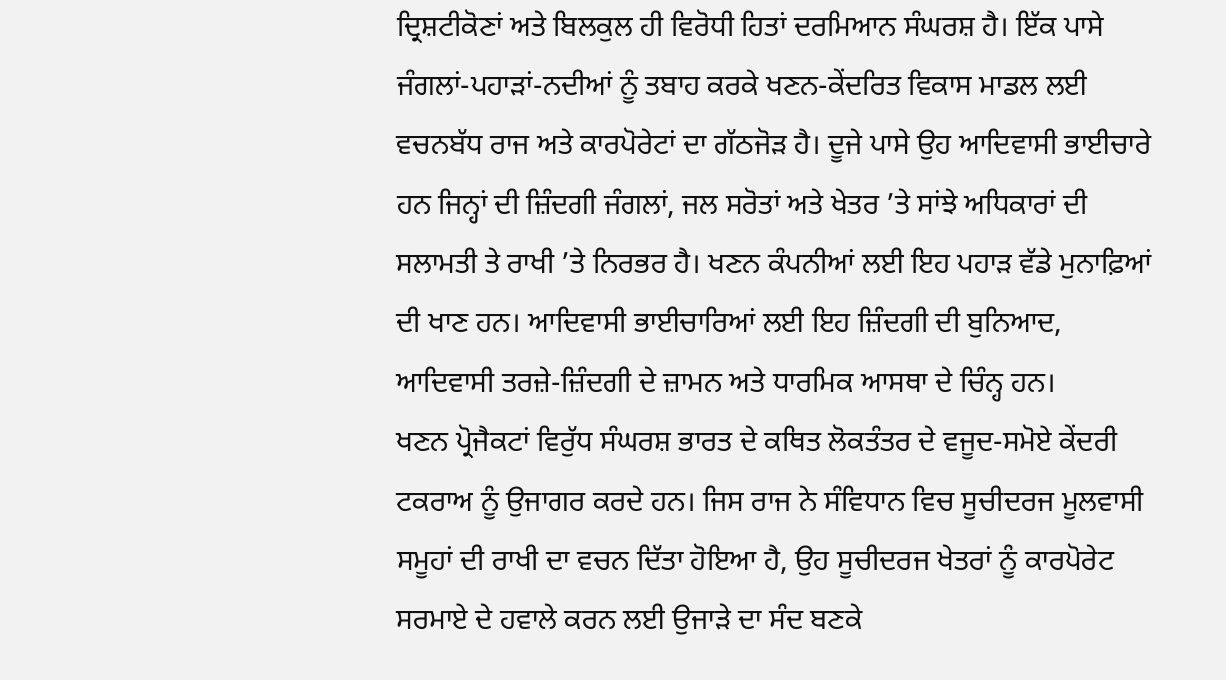ਦ੍ਰਿਸ਼ਟੀਕੋਣਾਂ ਅਤੇ ਬਿਲਕੁਲ ਹੀ ਵਿਰੋਧੀ ਹਿਤਾਂ ਦਰਮਿਆਨ ਸੰਘਰਸ਼ ਹੈ। ਇੱਕ ਪਾਸੇ ਜੰਗਲਾਂ-ਪਹਾੜਾਂ-ਨਦੀਆਂ ਨੂੰ ਤਬਾਹ ਕਰਕੇ ਖਣਨ-ਕੇਂਦਰਿਤ ਵਿਕਾਸ ਮਾਡਲ ਲਈ ਵਚਨਬੱਧ ਰਾਜ ਅਤੇ ਕਾਰਪੋਰੇਟਾਂ ਦਾ ਗੱਠਜੋੜ ਹੈ। ਦੂਜੇ ਪਾਸੇ ਉਹ ਆਦਿਵਾਸੀ ਭਾਈਚਾਰੇ ਹਨ ਜਿਨ੍ਹਾਂ ਦੀ ਜ਼ਿੰਦਗੀ ਜੰਗਲਾਂ, ਜਲ ਸਰੋਤਾਂ ਅਤੇ ਖੇਤਰ ’ਤੇ ਸਾਂਝੇ ਅਧਿਕਾਰਾਂ ਦੀ ਸਲਾਮਤੀ ਤੇ ਰਾਖੀ ’ਤੇ ਨਿਰਭਰ ਹੈ। ਖਣਨ ਕੰਪਨੀਆਂ ਲਈ ਇਹ ਪਹਾੜ ਵੱਡੇ ਮੁਨਾਫ਼ਿਆਂ ਦੀ ਖਾਣ ਹਨ। ਆਦਿਵਾਸੀ ਭਾਈਚਾਰਿਆਂ ਲਈ ਇਹ ਜ਼ਿੰਦਗੀ ਦੀ ਬੁਨਿਆਦ, ਆਦਿਵਾਸੀ ਤਰਜ਼ੇ-ਜ਼ਿੰਦਗੀ ਦੇ ਜ਼ਾਮਨ ਅਤੇ ਧਾਰਮਿਕ ਆਸਥਾ ਦੇ ਚਿੰਨ੍ਹ ਹਨ।
ਖਣਨ ਪ੍ਰੋਜੈਕਟਾਂ ਵਿਰੁੱਧ ਸੰਘਰਸ਼ ਭਾਰਤ ਦੇ ਕਥਿਤ ਲੋਕਤੰਤਰ ਦੇ ਵਜੂਦ-ਸਮੋਏ ਕੇਂਦਰੀ ਟਕਰਾਅ ਨੂੰ ਉਜਾਗਰ ਕਰਦੇ ਹਨ। ਜਿਸ ਰਾਜ ਨੇ ਸੰਵਿਧਾਨ ਵਿਚ ਸੂਚੀਦਰਜ ਮੂਲਵਾਸੀ ਸਮੂਹਾਂ ਦੀ ਰਾਖੀ ਦਾ ਵਚਨ ਦਿੱਤਾ ਹੋਇਆ ਹੈ, ਉਹ ਸੂਚੀਦਰਜ ਖੇਤਰਾਂ ਨੂੰ ਕਾਰਪੋਰੇਟ ਸਰਮਾਏ ਦੇ ਹਵਾਲੇ ਕਰਨ ਲਈ ਉਜਾੜੇ ਦਾ ਸੰਦ ਬਣਕੇ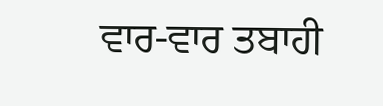ਵਾਰ-ਵਾਰ ਤਬਾਹੀ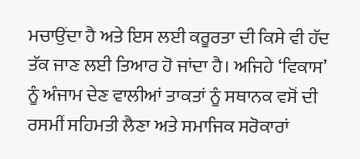ਮਚਾਉਂਦਾ ਹੈ ਅਤੇ ਇਸ ਲਈ ਕਰੂਰਤਾ ਦੀ ਕਿਸੇ ਵੀ ਹੱਦ ਤੱਕ ਜਾਣ ਲਈ ਤਿਆਰ ਹੋ ਜਾਂਦਾ ਹੈ। ਅਜਿਹੇ ‘ਵਿਕਾਸ’ ਨੂੰ ਅੰਜਾਮ ਦੇਣ ਵਾਲੀਆਂ ਤਾਕਤਾਂ ਨੂੰ ਸਥਾਨਕ ਵਸੋਂ ਦੀ ਰਸਮੀਂ ਸਹਿਮਤੀ ਲੈਣਾ ਅਤੇ ਸਮਾਜਿਕ ਸਰੋਕਾਰਾਂ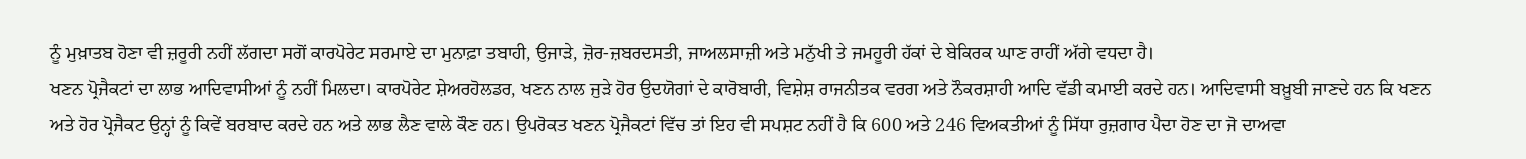ਨੂੰ ਮੁਖ਼ਾਤਬ ਹੋਣਾ ਵੀ ਜ਼ਰੂਰੀ ਨਹੀਂ ਲੱਗਦਾ ਸਗੋਂ ਕਾਰਪੋਰੇਟ ਸਰਮਾਏ ਦਾ ਮੁਨਾਫ਼ਾ ਤਬਾਹੀ, ਉਜਾੜੇ, ਜ਼ੋਰ-ਜ਼ਬਰਦਸਤੀ, ਜਾਅਲਸਾਜ਼ੀ ਅਤੇ ਮਨੁੱਖੀ ਤੇ ਜਮਹੂਰੀ ਹੱਕਾਂ ਦੇ ਬੇਕਿਰਕ ਘਾਣ ਰਾਹੀਂ ਅੱਗੇ ਵਧਦਾ ਹੈ।
ਖਣਨ ਪ੍ਰੋਜੈਕਟਾਂ ਦਾ ਲਾਭ ਆਦਿਵਾਸੀਆਂ ਨੂੰ ਨਹੀਂ ਮਿਲਦਾ। ਕਾਰਪੋਰੇਟ ਸ਼ੇਅਰਹੋਲਡਰ, ਖਣਨ ਨਾਲ ਜੁੜੇ ਹੋਰ ਉਦਯੋਗਾਂ ਦੇ ਕਾਰੋਬਾਰੀ, ਵਿਸ਼ੇਸ਼ ਰਾਜਨੀਤਕ ਵਰਗ ਅਤੇ ਨੌਕਰਸ਼ਾਹੀ ਆਦਿ ਵੱਡੀ ਕਮਾਈ ਕਰਦੇ ਹਨ। ਆਦਿਵਾਸੀ ਬਖ਼ੂਬੀ ਜਾਣਦੇ ਹਨ ਕਿ ਖਣਨ ਅਤੇ ਹੋਰ ਪ੍ਰੋਜੈਕਟ ਉਨ੍ਹਾਂ ਨੂੰ ਕਿਵੇਂ ਬਰਬਾਦ ਕਰਦੇ ਹਨ ਅਤੇ ਲਾਭ ਲੈਣ ਵਾਲੇ ਕੌਣ ਹਨ। ਉਪਰੋਕਤ ਖਣਨ ਪ੍ਰੋਜੈਕਟਾਂ ਵਿੱਚ ਤਾਂ ਇਹ ਵੀ ਸਪਸ਼ਟ ਨਹੀਂ ਹੈ ਕਿ 600 ਅਤੇ 246 ਵਿਅਕਤੀਆਂ ਨੂੰ ਸਿੱਧਾ ਰੁਜ਼ਗਾਰ ਪੈਦਾ ਹੋਣ ਦਾ ਜੋ ਦਾਅਵਾ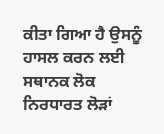ਕੀਤਾ ਗਿਆ ਹੈ ਉਸਨੂੰ ਹਾਸਲ ਕਰਨ ਲਈ ਸਥਾਨਕ ਲੋਕ ਨਿਰਧਾਰਤ ਲੋੜਾਂ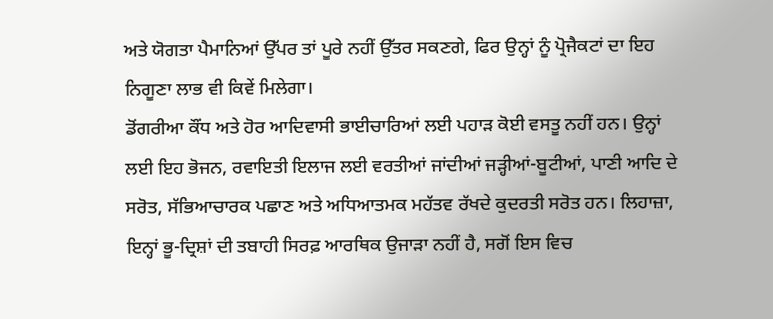ਅਤੇ ਯੋਗਤਾ ਪੈਮਾਨਿਆਂ ਉੱਪਰ ਤਾਂ ਪੂਰੇ ਨਹੀਂ ਉੱਤਰ ਸਕਣਗੇ, ਫਿਰ ਉਨ੍ਹਾਂ ਨੂੰ ਪ੍ਰੋਜੈਕਟਾਂ ਦਾ ਇਹ ਨਿਗੂਣਾ ਲਾਭ ਵੀ ਕਿਵੇਂ ਮਿਲੇਗਾ।
ਡੋਂਗਰੀਆ ਕੌਂਧ ਅਤੇ ਹੋਰ ਆਦਿਵਾਸੀ ਭਾਈਚਾਰਿਆਂ ਲਈ ਪਹਾੜ ਕੋਈ ਵਸਤੂ ਨਹੀਂ ਹਨ। ਉਨ੍ਹਾਂ ਲਈ ਇਹ ਭੋਜਨ, ਰਵਾਇਤੀ ਇਲਾਜ ਲਈ ਵਰਤੀਆਂ ਜਾਂਦੀਆਂ ਜੜ੍ਹੀਆਂ-ਬੂਟੀਆਂ, ਪਾਣੀ ਆਦਿ ਦੇ ਸਰੋਤ, ਸੱਭਿਆਚਾਰਕ ਪਛਾਣ ਅਤੇ ਅਧਿਆਤਮਕ ਮਹੱਤਵ ਰੱਖਦੇ ਕੁਦਰਤੀ ਸਰੋਤ ਹਨ। ਲਿਹਾਜ਼ਾ, ਇਨ੍ਹਾਂ ਭੂ-ਦ੍ਰਿਸ਼ਾਂ ਦੀ ਤਬਾਹੀ ਸਿਰਫ਼ ਆਰਥਿਕ ਉਜਾੜਾ ਨਹੀਂ ਹੈ, ਸਗੋਂ ਇਸ ਵਿਚ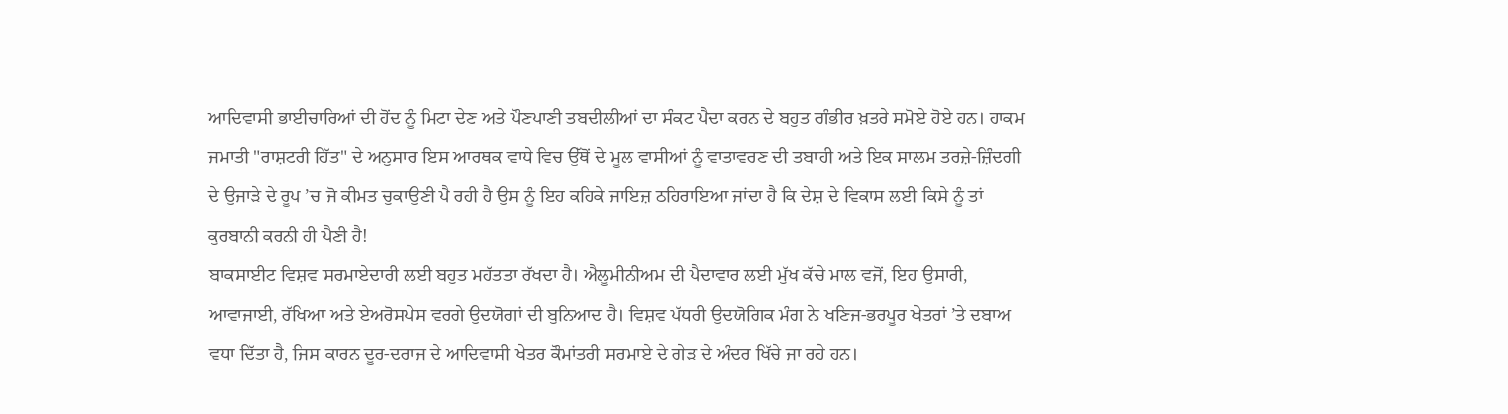ਆਦਿਵਾਸੀ ਭਾਈਚਾਰਿਆਂ ਦੀ ਹੋਂਦ ਨੂੰ ਮਿਟਾ ਦੇਣ ਅਤੇ ਪੌਣਪਾਣੀ ਤਬਦੀਲੀਆਂ ਦਾ ਸੰਕਟ ਪੈਦਾ ਕਰਨ ਦੇ ਬਹੁਤ ਗੰਭੀਰ ਖ਼ਤਰੇ ਸਮੋਏ ਹੋਏ ਹਨ। ਹਾਕਮ ਜਮਾਤੀ "ਰਾਸ਼ਟਰੀ ਹਿੱਤ" ਦੇ ਅਨੁਸਾਰ ਇਸ ਆਰਥਕ ਵਾਧੇ ਵਿਚ ਉੱਥੋਂ ਦੇ ਮੂਲ ਵਾਸੀਆਂ ਨੂੰ ਵਾਤਾਵਰਣ ਦੀ ਤਬਾਹੀ ਅਤੇ ਇਕ ਸਾਲਮ ਤਰਜ਼ੇ-ਜ਼ਿੰਦਗੀ ਦੇ ਉਜਾੜੇ ਦੇ ਰੂਪ ’ਚ ਜੋ ਕੀਮਤ ਚੁਕਾਉਣੀ ਪੈ ਰਹੀ ਹੈ ਉਸ ਨੂੰ ਇਹ ਕਹਿਕੇ ਜਾਇਜ਼ ਠਹਿਰਾਇਆ ਜਾਂਦਾ ਹੈ ਕਿ ਦੇਸ਼ ਦੇ ਵਿਕਾਸ ਲਈ ਕਿਸੇ ਨੂੰ ਤਾਂ ਕੁਰਬਾਨੀ ਕਰਨੀ ਹੀ ਪੈਣੀ ਹੈ!
ਬਾਕਸਾਈਟ ਵਿਸ਼ਵ ਸਰਮਾਏਦਾਰੀ ਲਈ ਬਹੁਤ ਮਹੱਤਤਾ ਰੱਖਦਾ ਹੈ। ਐਲੂਮੀਨੀਅਮ ਦੀ ਪੈਦਾਵਾਰ ਲਈ ਮੁੱਖ ਕੱਚੇ ਮਾਲ ਵਜੋਂ, ਇਹ ਉਸਾਰੀ, ਆਵਾਜਾਈ, ਰੱਖਿਆ ਅਤੇ ਏਅਰੋਸਪੇਸ ਵਰਗੇ ਉਦਯੋਗਾਂ ਦੀ ਬੁਨਿਆਦ ਹੈ। ਵਿਸ਼ਵ ਪੱਧਰੀ ਉਦਯੋਗਿਕ ਮੰਗ ਨੇ ਖਣਿਜ-ਭਰਪੂਰ ਖੇਤਰਾਂ ’ਤੇ ਦਬਾਅ ਵਧਾ ਦਿੱਤਾ ਹੈ, ਜਿਸ ਕਾਰਨ ਦੂਰ-ਦਰਾਜ ਦੇ ਆਦਿਵਾਸੀ ਖੇਤਰ ਕੌਮਾਂਤਰੀ ਸਰਮਾਏ ਦੇ ਗੇੜ ਦੇ ਅੰਦਰ ਖਿੱਚੇ ਜਾ ਰਹੇ ਹਨ।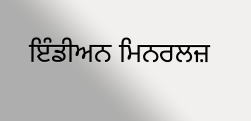ਇੰਡੀਅਨ ਮਿਨਰਲਜ਼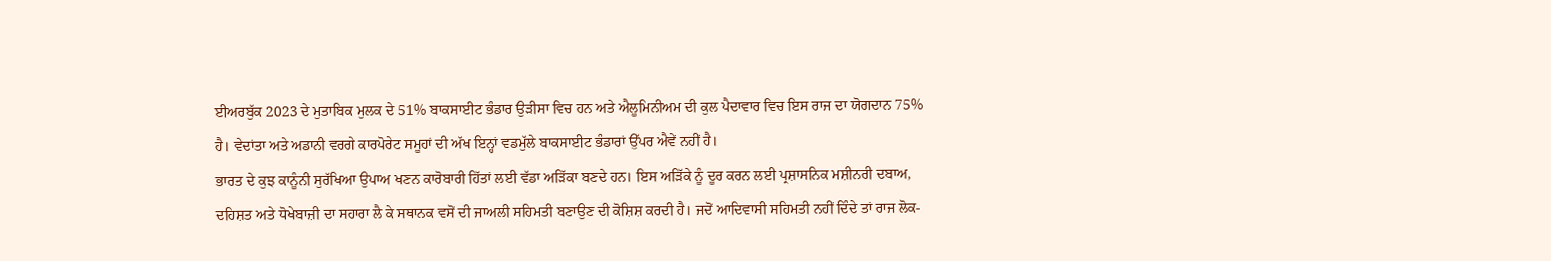ਈਅਰਬੁੱਕ 2023 ਦੇ ਮੁਤਾਬਿਕ ਮੁਲਕ ਦੇ 51% ਬਾਕਸਾਈਟ ਭੰਡਾਰ ਉੜੀਸਾ ਵਿਚ ਹਨ ਅਤੇ ਐਲੂਮਿਨੀਅਮ ਦੀ ਕੁਲ ਪੈਦਾਵਾਰ ਵਿਚ ਇਸ ਰਾਜ ਦਾ ਯੋਗਦਾਨ 75% ਹੈ। ਵੇਦਾਂਤਾ ਅਤੇ ਅਡਾਨੀ ਵਰਗੇ ਕਾਰਪੋਰੇਟ ਸਮੂਹਾਂ ਦੀ ਅੱਖ ਇਨ੍ਹਾਂ ਵਡਮੁੱਲੇ ਬਾਕਸਾਈਟ ਭੰਡਾਰਾਂ ਉੱਪਰ ਐਵੇਂ ਨਹੀਂ ਹੈ।
ਭਾਰਤ ਦੇ ਕੁਝ ਕਾਨੂੰਨੀ ਸੁਰੱਖਿਆ ਉਪਾਅ ਖਣਨ ਕਾਰੋਬਾਰੀ ਹਿੱਤਾਂ ਲਈ ਵੱਡਾ ਅੜਿੱਕਾ ਬਣਦੇ ਹਨ। ਇਸ ਅੜਿੱਕੇ ਨੂੰ ਦੂਰ ਕਰਨ ਲਈ ਪ੍ਰਸ਼ਾਸਨਿਕ ਮਸ਼ੀਨਰੀ ਦਬਾਅ, ਦਹਿਸ਼ਤ ਅਤੇ ਧੋਖੇਬਾਜ਼ੀ ਦਾ ਸਹਾਰਾ ਲੈ ਕੇ ਸਥਾਨਕ ਵਸੋਂ ਦੀ ਜਾਅਲੀ ਸਹਿਮਤੀ ਬਣਾਉਣ ਦੀ ਕੋਸ਼ਿਸ਼ ਕਰਦੀ ਹੈ। ਜਦੋਂ ਆਦਿਵਾਸੀ ਸਹਿਮਤੀ ਨਹੀਂ ਦਿੰਦੇ ਤਾਂ ਰਾਜ ਲੋਕ-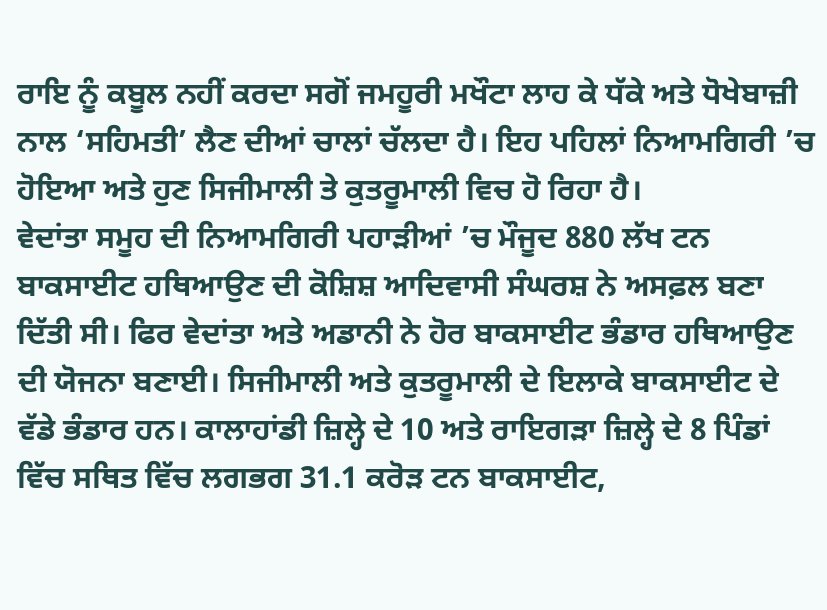ਰਾਇ ਨੂੰ ਕਬੂਲ ਨਹੀਂ ਕਰਦਾ ਸਗੋਂ ਜਮਹੂਰੀ ਮਖੌਟਾ ਲਾਹ ਕੇ ਧੱਕੇ ਅਤੇ ਧੋਖੇਬਾਜ਼ੀ ਨਾਲ ‘ਸਹਿਮਤੀ’ ਲੈਣ ਦੀਆਂ ਚਾਲਾਂ ਚੱਲਦਾ ਹੈ। ਇਹ ਪਹਿਲਾਂ ਨਿਆਮਗਿਰੀ ’ਚ ਹੋਇਆ ਅਤੇ ਹੁਣ ਸਿਜੀਮਾਲੀ ਤੇ ਕੁਤਰੂਮਾਲੀ ਵਿਚ ਹੋ ਰਿਹਾ ਹੈ।
ਵੇਦਾਂਤਾ ਸਮੂਹ ਦੀ ਨਿਆਮਗਿਰੀ ਪਹਾੜੀਆਂ ’ਚ ਮੌਜੂਦ 880 ਲੱਖ ਟਨ ਬਾਕਸਾਈਟ ਹਥਿਆਉਣ ਦੀ ਕੋਸ਼ਿਸ਼ ਆਦਿਵਾਸੀ ਸੰਘਰਸ਼ ਨੇ ਅਸਫ਼ਲ ਬਣਾ ਦਿੱਤੀ ਸੀ। ਫਿਰ ਵੇਦਾਂਤਾ ਅਤੇ ਅਡਾਨੀ ਨੇ ਹੋਰ ਬਾਕਸਾਈਟ ਭੰਡਾਰ ਹਥਿਆਉਣ ਦੀ ਯੋਜਨਾ ਬਣਾਈ। ਸਿਜੀਮਾਲੀ ਅਤੇ ਕੁਤਰੂਮਾਲੀ ਦੇ ਇਲਾਕੇ ਬਾਕਸਾਈਟ ਦੇ ਵੱਡੇ ਭੰਡਾਰ ਹਨ। ਕਾਲਾਹਾਂਡੀ ਜ਼ਿਲ੍ਹੇ ਦੇ 10 ਅਤੇ ਰਾਇਗੜਾ ਜ਼ਿਲ੍ਹੇ ਦੇ 8 ਪਿੰਡਾਂ ਵਿੱਚ ਸਥਿਤ ਵਿੱਚ ਲਗਭਗ 31.1 ਕਰੋੜ ਟਨ ਬਾਕਸਾਈਟ,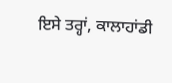ਇਸੇ ਤਰ੍ਹਾਂ, ਕਾਲਾਹਾਂਡੀ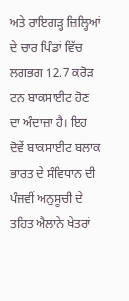ਅਤੇ ਰਾਇਗੜ੍ਹ ਜ਼ਿਲ੍ਹਿਆਂ ਦੇ ਚਾਰ ਪਿੰਡਾਂ ਵਿੱਚ ਲਗਭਗ 12.7 ਕਰੋੜ ਟਨ ਬਾਕਸਾਈਟ ਹੋਣ ਦਾ ਅੰਦਾਜ਼ਾ ਹੈ। ਇਹ ਦੋਵੇਂ ਬਾਕਸਾਈਟ ਬਲਾਕ ਭਾਰਤ ਦੇ ਸੰਵਿਧਾਨ ਦੀ ਪੰਜਵੀਂ ਅਨੁਸੂਚੀ ਦੇ ਤਹਿਤ ਐਲਾਨੇ ਖੇਤਰਾਂ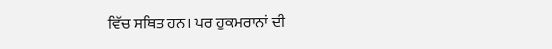ਵਿੱਚ ਸਥਿਤ ਹਨ। ਪਰ ਹੁਕਮਰਾਨਾਂ ਦੀ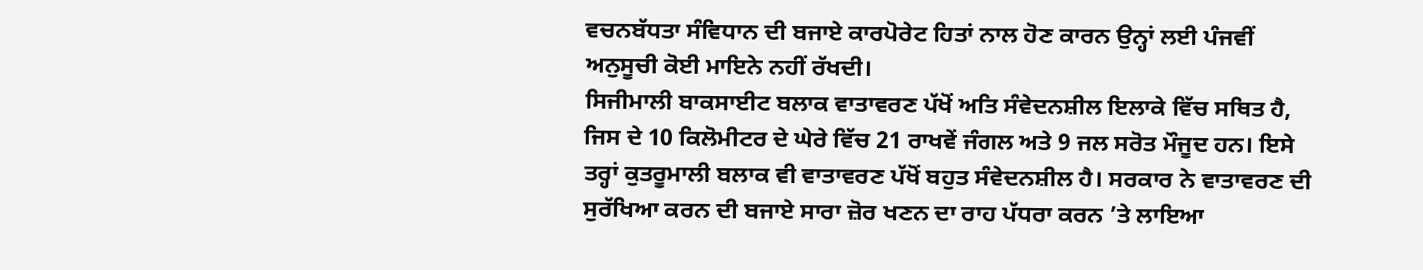ਵਚਨਬੱਧਤਾ ਸੰਵਿਧਾਨ ਦੀ ਬਜਾਏ ਕਾਰਪੋਰੇਟ ਹਿਤਾਂ ਨਾਲ ਹੋਣ ਕਾਰਨ ਉਨ੍ਹਾਂ ਲਈ ਪੰਜਵੀਂ ਅਨੁਸੂਚੀ ਕੋਈ ਮਾਇਨੇ ਨਹੀਂ ਰੱਖਦੀ।
ਸਿਜੀਮਾਲੀ ਬਾਕਸਾਈਟ ਬਲਾਕ ਵਾਤਾਵਰਣ ਪੱਖੋਂ ਅਤਿ ਸੰਵੇਦਨਸ਼ੀਲ ਇਲਾਕੇ ਵਿੱਚ ਸਥਿਤ ਹੈ, ਜਿਸ ਦੇ 10 ਕਿਲੋਮੀਟਰ ਦੇ ਘੇਰੇ ਵਿੱਚ 21 ਰਾਖਵੇਂ ਜੰਗਲ ਅਤੇ 9 ਜਲ ਸਰੋਤ ਮੌਜੂਦ ਹਨ। ਇਸੇ ਤਰ੍ਹਾਂ ਕੁਤਰੂਮਾਲੀ ਬਲਾਕ ਵੀ ਵਾਤਾਵਰਣ ਪੱਖੋਂ ਬਹੁਤ ਸੰਵੇਦਨਸ਼ੀਲ ਹੈ। ਸਰਕਾਰ ਨੇ ਵਾਤਾਵਰਣ ਦੀ ਸੁਰੱਖਿਆ ਕਰਨ ਦੀ ਬਜਾਏ ਸਾਰਾ ਜ਼ੋਰ ਖਣਨ ਦਾ ਰਾਹ ਪੱਧਰਾ ਕਰਨ ’ਤੇ ਲਾਇਆ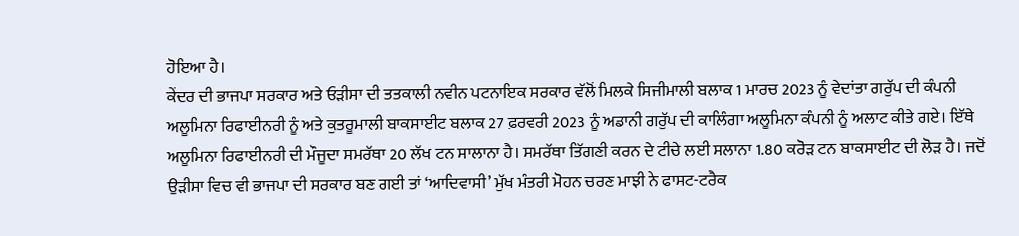ਹੋਇਆ ਹੈ।
ਕੇਂਦਰ ਦੀ ਭਾਜਪਾ ਸਰਕਾਰ ਅਤੇ ਓੜੀਸਾ ਦੀ ਤਤਕਾਲੀ ਨਵੀਨ ਪਟਨਾਇਕ ਸਰਕਾਰ ਵੱਲੋਂ ਮਿਲਕੇ ਸਿਜੀਮਾਲੀ ਬਲਾਕ 1 ਮਾਰਚ 2023 ਨੂੰ ਵੇਦਾਂਤਾ ਗਰੁੱਪ ਦੀ ਕੰਪਨੀ ਅਲੂਮਿਨਾ ਰਿਫਾਈਨਰੀ ਨੂੰ ਅਤੇ ਕੁਤਰੂਮਾਲੀ ਬਾਕਸਾਈਟ ਬਲਾਕ 27 ਫ਼ਰਵਰੀ 2023 ਨੂੰ ਅਡਾਨੀ ਗਰੁੱਪ ਦੀ ਕਾਲਿੰਗਾ ਅਲੂਮਿਨਾ ਕੰਪਨੀ ਨੂੰ ਅਲਾਟ ਕੀਤੇ ਗਏ। ਇੱਥੇ ਅਲੂਮਿਨਾ ਰਿਫਾਈਨਰੀ ਦੀ ਮੌਜੂਦਾ ਸਮਰੱਥਾ 20 ਲੱਖ ਟਨ ਸਾਲਾਨਾ ਹੈ। ਸਮਰੱਥਾ ਤਿੱਗਣੀ ਕਰਨ ਦੇ ਟੀਚੇ ਲਈ ਸਲਾਨਾ 1.80 ਕਰੋੜ ਟਨ ਬਾਕਸਾਈਟ ਦੀ ਲੋੜ ਹੈ। ਜਦੋਂ ਉੜੀਸਾ ਵਿਚ ਵੀ ਭਾਜਪਾ ਦੀ ਸਰਕਾਰ ਬਣ ਗਈ ਤਾਂ ‘ਆਦਿਵਾਸੀ’ ਮੁੱਖ ਮੰਤਰੀ ਮੋਹਨ ਚਰਣ ਮਾਝੀ ਨੇ ਫਾਸਟ-ਟਰੈਕ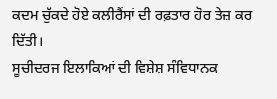ਕਦਮ ਚੁੱਕਦੇ ਹੋਏ ਕਲੀਰੈਂਸਾਂ ਦੀ ਰਫ਼ਤਾਰ ਹੋਰ ਤੇਜ਼ ਕਰ ਦਿੱਤੀ।
ਸੂਚੀਦਰਜ ਇਲਾਕਿਆਂ ਦੀ ਵਿਸ਼ੇਸ਼ ਸੰਵਿਧਾਨਕ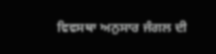ਵਿਵਸਥਾ ਅਨੁਸਾਰ ਜੰਗਲ ਦੀ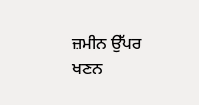ਜ਼ਮੀਨ ਉੱਪਰ ਖਣਨ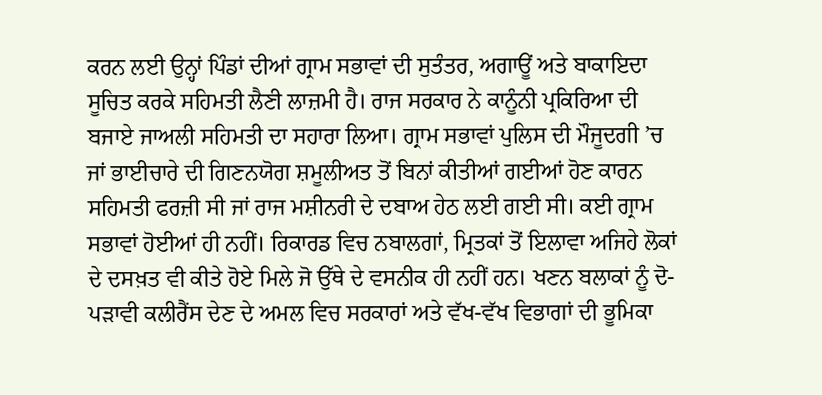ਕਰਨ ਲਈ ਉਨ੍ਹਾਂ ਪਿੰਡਾਂ ਦੀਆਂ ਗ੍ਰਾਮ ਸਭਾਵਾਂ ਦੀ ਸੁਤੰਤਰ, ਅਗਾਊਂ ਅਤੇ ਬਾਕਾਇਦਾ ਸੂਚਿਤ ਕਰਕੇ ਸਹਿਮਤੀ ਲੈਣੀ ਲਾਜ਼ਮੀ ਹੈ। ਰਾਜ ਸਰਕਾਰ ਨੇ ਕਾਨੂੰਨੀ ਪ੍ਰਕਿਰਿਆ ਦੀ ਬਜਾਏ ਜਾਅਲੀ ਸਹਿਮਤੀ ਦਾ ਸਹਾਰਾ ਲਿਆ। ਗ੍ਰਾਮ ਸਭਾਵਾਂ ਪੁਲਿਸ ਦੀ ਮੌਜੂਦਗੀ ’ਚ ਜਾਂ ਭਾਈਚਾਰੇ ਦੀ ਗਿਣਨਯੋਗ ਸ਼ਮੂਲੀਅਤ ਤੋਂ ਬਿਨਾਂ ਕੀਤੀਆਂ ਗਈਆਂ ਹੋਣ ਕਾਰਨ ਸਹਿਮਤੀ ਫਰਜ਼ੀ ਸੀ ਜਾਂ ਰਾਜ ਮਸ਼ੀਨਰੀ ਦੇ ਦਬਾਅ ਹੇਠ ਲਈ ਗਈ ਸੀ। ਕਈ ਗ੍ਰਾਮ ਸਭਾਵਾਂ ਹੋਈਆਂ ਹੀ ਨਹੀਂ। ਰਿਕਾਰਡ ਵਿਚ ਨਬਾਲਗਾਂ, ਮ੍ਰਿਤਕਾਂ ਤੋਂ ਇਲਾਵਾ ਅਜਿਹੇ ਲੋਕਾਂ ਦੇ ਦਸਖ਼ਤ ਵੀ ਕੀਤੇ ਹੋਏ ਮਿਲੇ ਜੋ ਉੱਥੇ ਦੇ ਵਸਨੀਕ ਹੀ ਨਹੀਂ ਹਨ। ਖਣਨ ਬਲਾਕਾਂ ਨੂੰ ਦੋ-ਪੜਾਵੀ ਕਲੀਰੈਂਸ ਦੇਣ ਦੇ ਅਮਲ ਵਿਚ ਸਰਕਾਰਾਂ ਅਤੇ ਵੱਖ-ਵੱਖ ਵਿਭਾਗਾਂ ਦੀ ਭੂਮਿਕਾ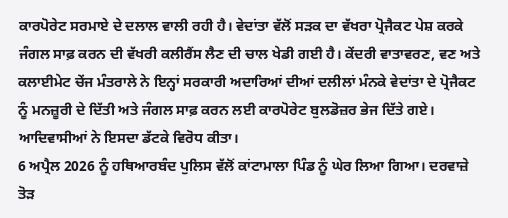ਕਾਰਪੋਰੇਟ ਸਰਮਾਏ ਦੇ ਦਲਾਲ ਵਾਲੀ ਰਹੀ ਹੈ। ਵੇਦਾਂਤਾ ਵੱਲੋਂ ਸੜਕ ਦਾ ਵੱਖਰਾ ਪ੍ਰੋਜੈਕਟ ਪੇਸ਼ ਕਰਕੇ ਜੰਗਲ ਸਾਫ਼ ਕਰਨ ਦੀ ਵੱਖਰੀ ਕਲੀਰੈਂਸ ਲੈਣ ਦੀ ਚਾਲ ਖੇਡੀ ਗਈ ਹੈ। ਕੇਂਦਰੀ ਵਾਤਾਵਰਣ, ਵਣ ਅਤੇ ਕਲਾਈਮੇਟ ਚੇਂਜ ਮੰਤਰਾਲੇ ਨੇ ਇਨ੍ਹਾਂ ਸਰਕਾਰੀ ਅਦਾਰਿਆਂ ਦੀਆਂ ਦਲੀਲਾਂ ਮੰਨਕੇ ਵੇਦਾਂਤਾ ਦੇ ਪ੍ਰੋਜੈਕਟ ਨੂੰ ਮਨਜ਼ੂਰੀ ਦੇ ਦਿੱਤੀ ਅਤੇ ਜੰਗਲ ਸਾਫ਼ ਕਰਨ ਲਈ ਕਾਰਪੋਰੇਟ ਬੁਲਡੋਜ਼ਰ ਭੇਜ ਦਿੱਤੇ ਗਏ। ਆਦਿਵਾਸੀਆਂ ਨੇ ਇਸਦਾ ਡੱਟਕੇ ਵਿਰੋਧ ਕੀਤਾ।
6 ਅਪ੍ਰੈਲ 2026 ਨੂੰ ਹਥਿਆਰਬੰਦ ਪੁਲਿਸ ਵੱਲੋਂ ਕਾਂਟਾਮਾਲਾ ਪਿੰਡ ਨੂੰ ਘੇਰ ਲਿਆ ਗਿਆ। ਦਰਵਾਜ਼ੇ ਤੋੜ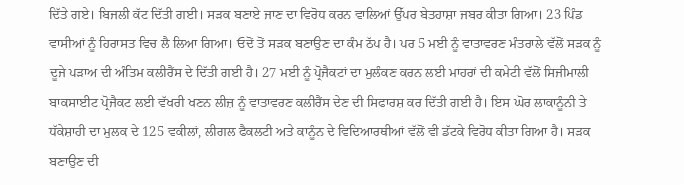ਦਿੱਤੇ ਗਏ। ਬਿਜਲੀ ਕੱਟ ਦਿੱਤੀ ਗਈ। ਸੜਕ ਬਣਾਏ ਜਾਣ ਦਾ ਵਿਰੋਧ ਕਰਨ ਵਾਲਿਆਂ ਉੱਪਰ ਬੇਤਹਾਸ਼ਾ ਜਬਰ ਕੀਤਾ ਗਿਆ। 23 ਪਿੰਡ ਵਾਸੀਆਂ ਨੂੰ ਹਿਰਾਸਤ ਵਿਚ ਲੈ ਲਿਆ ਗਿਆ। ਓਦੋਂ ਤੋਂ ਸੜਕ ਬਣਾਉਣ ਦਾ ਕੰਮ ਠੱਪ ਹੈ। ਪਰ 5 ਮਈ ਨੂੰ ਵਾਤਾਵਰਣ ਮੰਤਰਾਲੇ ਵੱਲੋਂ ਸੜਕ ਨੂੰ ਦੂਜੇ ਪੜਾਅ ਦੀ ਅੰਤਿਮ ਕਲੀਰੈਂਸ ਦੇ ਦਿੱਤੀ ਗਈ ਹੈ। 27 ਮਈ ਨੂੰ ਪ੍ਰੋਜੈਕਟਾਂ ਦਾ ਮੁਲੰਕਣ ਕਰਨ ਲਈ ਮਾਹਰਾਂ ਦੀ ਕਮੇਟੀ ਵੱਲੋਂ ਸਿਜੀਮਾਲੀ ਬਾਕਸਾਈਟ ਪ੍ਰੋਜੈਕਟ ਲਈ ਵੱਖਰੀ ਖਣਨ ਲੀਜ਼ ਨੂੰ ਵਾਤਾਵਰਣ ਕਲੀਰੈਂਸ ਦੇਣ ਦੀ ਸਿਫਾਰਸ਼ ਕਰ ਦਿੱਤੀ ਗਈ ਹੈ। ਇਸ ਘੋਰ ਲਾਕਾਨੂੰਨੀ ਤੇ ਧੱਕੇਸ਼ਾਹੀ ਦਾ ਮੁਲਕ ਦੇ 125 ਵਕੀਲਾਂ, ਲੀਗਲ ਫੈਕਲਟੀ ਅਤੇ ਕਾਨੂੰਨ ਦੇ ਵਿਦਿਆਰਥੀਆਂ ਵੱਲੋਂ ਵੀ ਡੱਟਕੇ ਵਿਰੋਧ ਕੀਤਾ ਗਿਆ ਹੈ। ਸੜਕ ਬਣਾਉਣ ਦੀ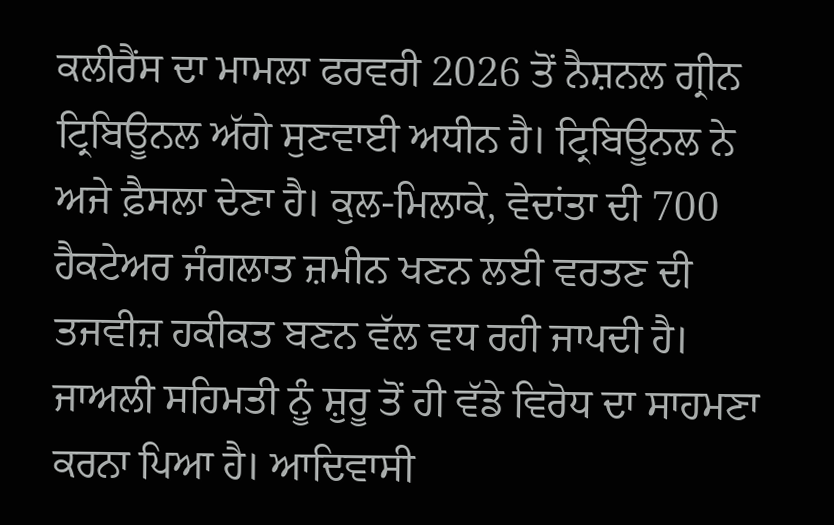ਕਲੀਰੈਂਸ ਦਾ ਮਾਮਲਾ ਫਰਵਰੀ 2026 ਤੋਂ ਨੈਸ਼ਨਲ ਗ੍ਰੀਨ ਟ੍ਰਿਬਿਊਨਲ ਅੱਗੇ ਸੁਣਵਾਈ ਅਧੀਨ ਹੈ। ਟ੍ਰਿਬਿਊਨਲ ਨੇ ਅਜੇ ਫ਼ੈਸਲਾ ਦੇਣਾ ਹੈ। ਕੁਲ-ਮਿਲਾਕੇ, ਵੇਦਾਂਤਾ ਦੀ 700 ਹੈਕਟੇਅਰ ਜੰਗਲਾਤ ਜ਼ਮੀਨ ਖਣਨ ਲਈ ਵਰਤਣ ਦੀ ਤਜਵੀਜ਼ ਹਕੀਕਤ ਬਣਨ ਵੱਲ ਵਧ ਰਹੀ ਜਾਪਦੀ ਹੈ।
ਜਾਅਲੀ ਸਹਿਮਤੀ ਨੂੰ ਸ਼ੁਰੂ ਤੋਂ ਹੀ ਵੱਡੇ ਵਿਰੋਧ ਦਾ ਸਾਹਮਣਾ ਕਰਨਾ ਪਿਆ ਹੈ। ਆਦਿਵਾਸੀ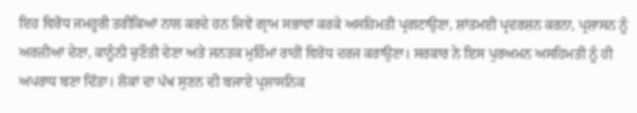ਇਹ ਵਿਰੋਧ ਜਮਹੂਰੀ ਤਰੀਕਿਆਂ ਨਾਲ ਕਰਦੇ ਹਨ ਜਿਵੇਂ ਗ੍ਰਾਮ ਸਭਾਵਾਂ ਕਰਕੇ ਅਸਹਿਮਤੀ ਪ੍ਰਗਟਾਉਣਾ, ਸ਼ਾਂਤਮਈ ਪ੍ਰਦਰਸ਼ਨ ਕਰਨਾ, ਪ੍ਰਸ਼ਾਸਨ ਨੂੰ ਅਰਜ਼ੀਆਂ ਦੇਣਾ, ਕਾਨੂੰਨੀ ਚੁਣੌਤੀ ਦੇਣਾ ਅਤੇ ਜਨਤਕ ਮੁਹਿੰਮਾਂ ਰਾਹੀਂ ਵਿਰੋਧ ਦਰਜ ਕਰਾਉਣਾ। ਸਰਕਾਰ ਨੇ ਇਸ ਪੁਰਅਮਨ ਅਸਹਿਮਤੀ ਨੂੰ ਹੀ ਅਪਰਾਧ ਬਣਾ ਦਿੱਤਾ। ਲੋਕਾਂ ਦਾ ਪੱਖ ਸੁਣਨ ਦੀ ਬਜਾਏ ਪ੍ਰਸ਼ਾਸਨਿਕ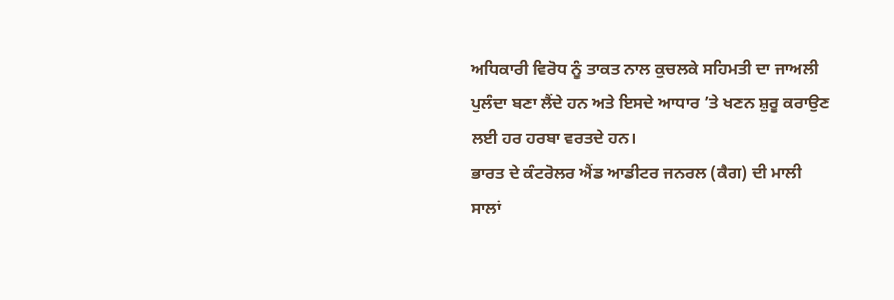ਅਧਿਕਾਰੀ ਵਿਰੋਧ ਨੂੰ ਤਾਕਤ ਨਾਲ ਕੁਚਲਕੇ ਸਹਿਮਤੀ ਦਾ ਜਾਅਲੀ ਪੁਲੰਦਾ ਬਣਾ ਲੈਂਦੇ ਹਨ ਅਤੇ ਇਸਦੇ ਆਧਾਰ ’ਤੇ ਖਣਨ ਸ਼ੁਰੂ ਕਰਾਉਣ ਲਈ ਹਰ ਹਰਬਾ ਵਰਤਦੇ ਹਨ।
ਭਾਰਤ ਦੇ ਕੰਟਰੋਲਰ ਐਂਡ ਆਡੀਟਰ ਜਨਰਲ (ਕੈਗ) ਦੀ ਮਾਲੀ ਸਾਲਾਂ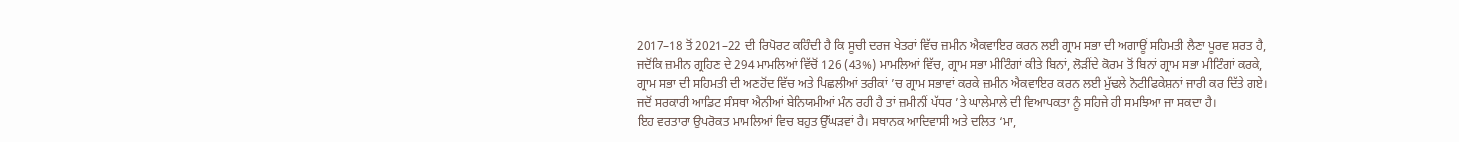2017–18 ਤੋਂ 2021–22 ਦੀ ਰਿਪੋਰਟ ਕਹਿੰਦੀ ਹੈ ਕਿ ਸੂਚੀ ਦਰਜ ਖੇਤਰਾਂ ਵਿੱਚ ਜ਼ਮੀਨ ਐਕਵਾਇਰ ਕਰਨ ਲਈ ਗ੍ਰਾਮ ਸਭਾ ਦੀ ਅਗਾਊਂ ਸਹਿਮਤੀ ਲੈਣਾ ਪੂਰਵ ਸ਼ਰਤ ਹੈ, ਜਦੋਂਕਿ ਜ਼ਮੀਨ ਗ੍ਰਹਿਣ ਦੇ 294 ਮਾਮਲਿਆਂ ਵਿੱਚੋਂ 126 (43%) ਮਾਮਲਿਆਂ ਵਿੱਚ, ਗ੍ਰਾਮ ਸਭਾ ਮੀਟਿੰਗਾਂ ਕੀਤੇ ਬਿਨਾਂ, ਲੋੜੀਂਦੇ ਕੋਰਮ ਤੋਂ ਬਿਨਾਂ ਗ੍ਰਾਮ ਸਭਾ ਮੀਟਿੰਗਾਂ ਕਰਕੇ, ਗ੍ਰਾਮ ਸਭਾ ਦੀ ਸਹਿਮਤੀ ਦੀ ਅਣਹੋਂਦ ਵਿੱਚ ਅਤੇ ਪਿਛਲੀਆਂ ਤਰੀਕਾਂ ’ਚ ਗ੍ਰਾਮ ਸਭਾਵਾਂ ਕਰਕੇ ਜ਼ਮੀਨ ਐਕਵਾਇਰ ਕਰਨ ਲਈ ਮੁੱਢਲੇ ਨੋਟੀਫਿਕੇਸ਼ਨਾਂ ਜਾਰੀ ਕਰ ਦਿੱਤੇ ਗਏ। ਜਦੋਂ ਸਰਕਾਰੀ ਆਡਿਟ ਸੰਸਥਾ ਐਨੀਆਂ ਬੇਨਿਯਮੀਆਂ ਮੰਨ ਰਹੀ ਹੈ ਤਾਂ ਜ਼ਮੀਨੀਂ ਪੱਧਰ ’ਤੇ ਘਾਲੇਮਾਲੇ ਦੀ ਵਿਆਪਕਤਾ ਨੂੰ ਸਹਿਜੇ ਹੀ ਸਮਝਿਆ ਜਾ ਸਕਦਾ ਹੈ।
ਇਹ ਵਰਤਾਰਾ ਉਪਰੋਕਤ ਮਾਮਲਿਆਂ ਵਿਚ ਬਹੁਤ ਉੱਘੜਵਾਂ ਹੈ। ਸਥਾਨਕ ਆਦਿਵਾਸੀ ਅਤੇ ਦਲਿਤ ‘ਮਾ,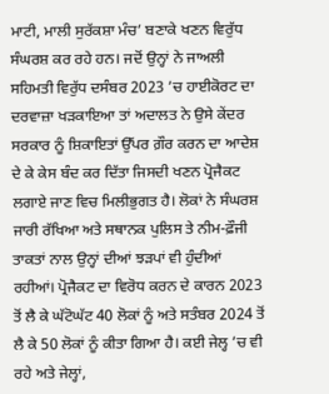ਮਾਟੀ, ਮਾਲੀ ਸੁਰੱਕਸ਼ਾ ਮੰਚ’ ਬਣਾਕੇ ਖਣਨ ਵਿਰੁੱਧ ਸੰਘਰਸ਼ ਕਰ ਰਹੇ ਹਨ। ਜਦੋਂ ਉਨ੍ਹਾਂ ਨੇ ਜਾਅਲੀ ਸਹਿਮਤੀ ਵਿਰੁੱਧ ਦਸੰਬਰ 2023 ’ਚ ਹਾਈਕੋਰਟ ਦਾ ਦਰਵਾਜ਼ਾ ਖੜਕਾਇਆ ਤਾਂ ਅਦਾਲਤ ਨੇ ਉਸੇ ਕੇਂਦਰ ਸਰਕਾਰ ਨੂੰ ਸ਼ਿਕਾਇਤਾਂ ਉੱਪਰ ਗ਼ੌਰ ਕਰਨ ਦਾ ਆਦੇਸ਼ ਦੇ ਕੇ ਕੇਸ ਬੰਦ ਕਰ ਦਿੱਤਾ ਜਿਸਦੀ ਖਣਨ ਪ੍ਰੋਜੈਕਟ ਲਗਾਏ ਜਾਣ ਵਿਚ ਮਿਲੀਭੁਗਤ ਹੈ। ਲੋਕਾਂ ਨੇ ਸੰਘਰਸ਼ ਜਾਰੀ ਰੱਖਿਆ ਅਤੇ ਸਥਾਨਕ ਪੁਲਿਸ ਤੇ ਨੀਮ-ਫ਼ੌਜੀ ਤਾਕਤਾਂ ਨਾਲ ਉਨ੍ਹਾਂ ਦੀਆਂ ਝੜਪਾਂ ਵੀ ਹੁੰਦੀਆਂ ਰਹੀਆਂ। ਪ੍ਰੋਜੈਕਟ ਦਾ ਵਿਰੋਧ ਕਰਨ ਦੇ ਕਾਰਨ 2023 ਤੋਂ ਲੈ ਕੇ ਘੱਟੋਘੱਟ 40 ਲੋਕਾਂ ਨੂੰ ਅਤੇ ਸਤੰਬਰ 2024 ਤੋਂ ਲੈ ਕੇ 50 ਲੋਕਾਂ ਨੂੰ ਕੀਤਾ ਗਿਆ ਹੈ। ਕਈ ਜੇਲ੍ਹ ’ਚ ਵੀ ਰਹੇ ਅਤੇ ਜੇਲ੍ਹਾਂ,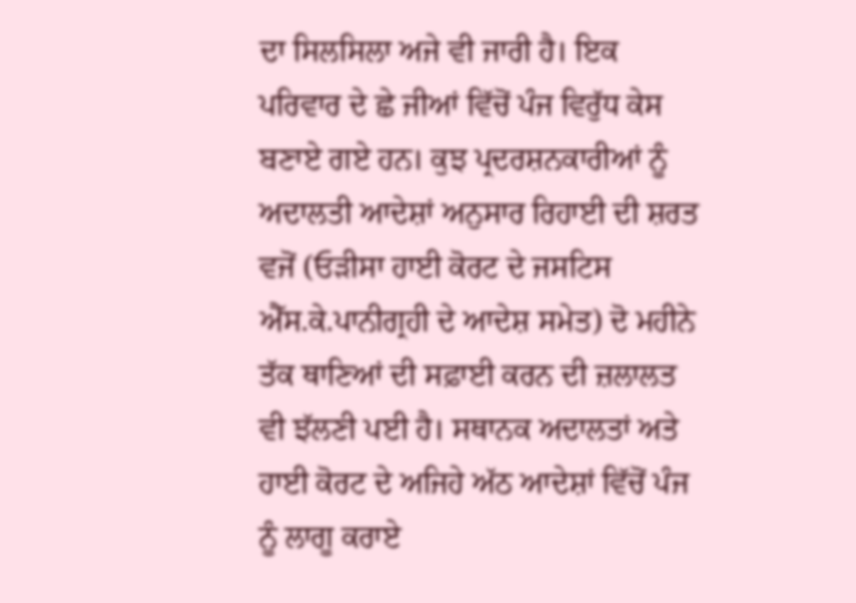ਦਾ ਸਿਲਸਿਲਾ ਅਜੇ ਵੀ ਜਾਰੀ ਹੈ। ਇਕ ਪਰਿਵਾਰ ਦੇ ਛੇ ਜੀਆਂ ਵਿੱਚੋਂ ਪੰਜ ਵਿਰੁੱਧ ਕੇਸ ਬਣਾਏ ਗਏ ਹਨ। ਕੁਝ ਪ੍ਰਦਰਸ਼ਨਕਾਰੀਆਂ ਨੂੰ ਅਦਾਲਤੀ ਆਦੇਸ਼ਾਂ ਅਨੁਸਾਰ ਰਿਹਾਈ ਦੀ ਸ਼ਰਤ ਵਜੋਂ (ਓੜੀਸਾ ਹਾਈ ਕੋਰਟ ਦੇ ਜਸਟਿਸ ਐੱਸ.ਕੇ.ਪਾਨੀਗ੍ਰਹੀ ਦੇ ਆਦੇਸ਼ ਸਮੇਤ) ਦੋ ਮਹੀਨੇ ਤੱਕ ਥਾਣਿਆਂ ਦੀ ਸਫ਼ਾਈ ਕਰਨ ਦੀ ਜ਼ਲਾਲਤ ਵੀ ਝੱਲਣੀ ਪਈ ਹੈ। ਸਥਾਨਕ ਅਦਾਲਤਾਂ ਅਤੇ ਹਾਈ ਕੋਰਟ ਦੇ ਅਜਿਹੇ ਅੱਠ ਆਦੇਸ਼ਾਂ ਵਿੱਚੋਂ ਪੰਜ ਨੂੰ ਲਾਗੂ ਕਰਾਏ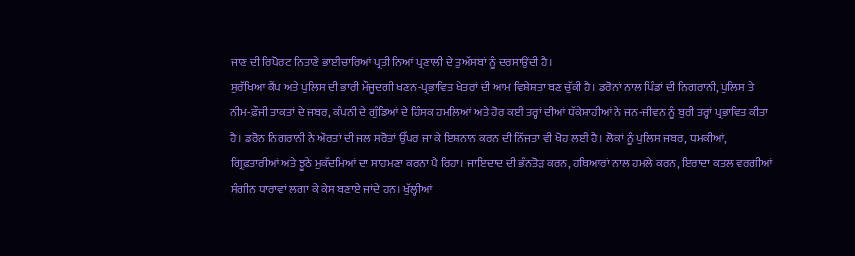ਜਾਣ ਦੀ ਰਿਪੋਰਟ ਨਿਤਾਣੇ ਭਾਈਚਾਰਿਆਂ ਪ੍ਰਤੀ ਨਿਆਂ ਪ੍ਰਣਾਲੀ ਦੇ ਤੁਅੱਸਬਾਂ ਨੂੰ ਦਰਸਾਉਂਦੀ ਹੈ।
ਸੁਰੱਖਿਆ ਕੈਂਪ ਅਤੇ ਪੁਲਿਸ ਦੀ ਭਾਰੀ ਮੌਜੂਦਗੀ ਖਣਨ-ਪ੍ਰਭਾਵਿਤ ਖੇਤਰਾਂ ਦੀ ਆਮ ਵਿਸ਼ੇਸ਼ਤਾ ਬਣ ਚੁੱਕੀ ਹੈ। ਡਰੋਨਾਂ ਨਾਲ ਪਿੰਡਾਂ ਦੀ ਨਿਗਰਾਨੀ, ਪੁਲਿਸ ਤੇ ਨੀਮ-ਫ਼ੌਜੀ ਤਾਕਤਾਂ ਦੇ ਜਬਰ, ਕੰਪਨੀ ਦੇ ਗੁੰਡਿਆਂ ਦੇ ਹਿੰਸਕ ਹਮਲਿਆਂ ਅਤੇ ਹੋਰ ਕਈ ਤਰ੍ਹਾਂ ਦੀਆਂ ਧੱਕੇਸ਼ਾਹੀਆਂ ਨੇ ਜਨ-ਜੀਵਨ ਨੂੰ ਬੁਰੀ ਤਰ੍ਹਾਂ ਪ੍ਰਭਾਵਿਤ ਕੀਤਾ ਹੈ। ਡਰੋਨ ਨਿਗਰਾਨੀ ਨੇ ਔਰਤਾਂ ਦੀ ਜਲ ਸਰੋਤਾਂ ਉੱਪਰ ਜਾ ਕੇ ਇਸ਼ਨਾਨ ਕਰਨ ਦੀ ਨਿੱਜਤਾ ਵੀ ਖੋਹ ਲਈ ਹੈ। ਲੋਕਾਂ ਨੂੰ ਪੁਲਿਸ ਜਬਰ, ਧਮਕੀਆਂ, ਗ੍ਰਿਫ਼ਤਾਰੀਆਂ ਅਤੇ ਝੂਠੇ ਮੁਕੱਦਮਿਆਂ ਦਾ ਸਾਹਮਣਾ ਕਰਨਾ ਪੈ ਰਿਹਾ। ਜਾਇਦਾਦ ਦੀ ਭੰਨਤੋੜ ਕਰਨ, ਹਥਿਆਰਾਂ ਨਾਲ ਹਮਲੇ ਕਰਨ, ਇਰਾਦਾ ਕਤਲ ਵਰਗੀਆਂ ਸੰਗੀਨ ਧਾਰਾਵਾਂ ਲਗਾ ਕੇ ਕੇਸ ਬਣਾਏ ਜਾਂਦੇ ਹਨ। ਖੁੱਲ੍ਹੀਆਂ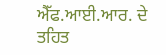ਐੱਫ.ਆਈ.ਆਰ. ਦੇ ਤਹਿਤ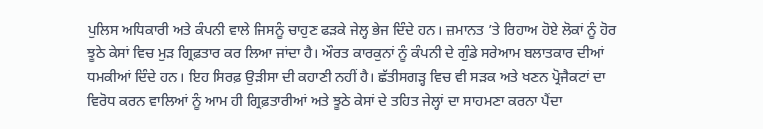ਪੁਲਿਸ ਅਧਿਕਾਰੀ ਅਤੇ ਕੰਪਨੀ ਵਾਲੇ ਜਿਸਨੂੰ ਚਾਹੁਣ ਫੜਕੇ ਜੇਲ੍ਹ ਭੇਜ ਦਿੰਦੇ ਹਨ। ਜ਼ਮਾਨਤ ’ਤੇ ਰਿਹਾਅ ਹੋਏ ਲੋਕਾਂ ਨੂੰ ਹੋਰ ਝੂਠੇ ਕੇਸਾਂ ਵਿਚ ਮੁੜ ਗ੍ਰਿਫ਼ਤਾਰ ਕਰ ਲਿਆ ਜਾਂਦਾ ਹੈ। ਔਰਤ ਕਾਰਕੁਨਾਂ ਨੂੰ ਕੰਪਨੀ ਦੇ ਗੁੰਡੇ ਸਰੇਆਮ ਬਲਾਤਕਾਰ ਦੀਆਂ ਧਮਕੀਆਂ ਦਿੰਦੇ ਹਨ। ਇਹ ਸਿਰਫ਼ ਉੜੀਸਾ ਦੀ ਕਹਾਣੀ ਨਹੀਂ ਹੈ। ਛੱਤੀਸਗੜ੍ਹ ਵਿਚ ਵੀ ਸੜਕ ਅਤੇ ਖਣਨ ਪ੍ਰੋਜੈਕਟਾਂ ਦਾ ਵਿਰੋਧ ਕਰਨ ਵਾਲਿਆਂ ਨੂੰ ਆਮ ਹੀ ਗ੍ਰਿਫ਼ਤਾਰੀਆਂ ਅਤੇ ਝੂਠੇ ਕੇਸਾਂ ਦੇ ਤਹਿਤ ਜੇਲ੍ਹਾਂ ਦਾ ਸਾਹਮਣਾ ਕਰਨਾ ਪੈਂਦਾ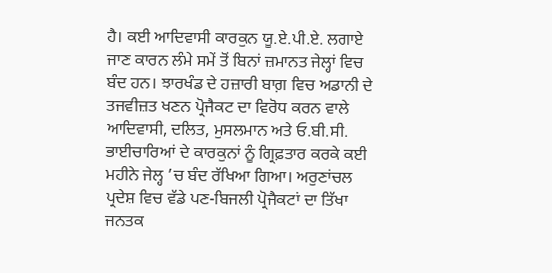ਹੈ। ਕਈ ਆਦਿਵਾਸੀ ਕਾਰਕੁਨ ਯੂ.ਏ.ਪੀ.ਏ. ਲਗਾਏ ਜਾਣ ਕਾਰਨ ਲੰਮੇ ਸਮੇਂ ਤੋਂ ਬਿਨਾਂ ਜ਼ਮਾਨਤ ਜੇਲ੍ਹਾਂ ਵਿਚ ਬੰਦ ਹਨ। ਝਾਰਖੰਡ ਦੇ ਹਜ਼ਾਰੀ ਬਾਗ਼ ਵਿਚ ਅਡਾਨੀ ਦੇ ਤਜਵੀਜ਼ਤ ਖਣਨ ਪ੍ਰੋਜੈਕਟ ਦਾ ਵਿਰੋਧ ਕਰਨ ਵਾਲੇ ਆਦਿਵਾਸੀ, ਦਲਿਤ, ਮੁਸਲਮਾਨ ਅਤੇ ਓ.ਬੀ.ਸੀ. ਭਾਈਚਾਰਿਆਂ ਦੇ ਕਾਰਕੁਨਾਂ ਨੂੰ ਗ੍ਰਿਫ਼ਤਾਰ ਕਰਕੇ ਕਈ ਮਹੀਨੇ ਜੇਲ੍ਹ ’ਚ ਬੰਦ ਰੱਖਿਆ ਗਿਆ। ਅਰੁਣਾਂਚਲ ਪ੍ਰਦੇਸ਼ ਵਿਚ ਵੱਡੇ ਪਣ-ਬਿਜਲੀ ਪ੍ਰੋਜੈਕਟਾਂ ਦਾ ਤਿੱਖਾ ਜਨਤਕ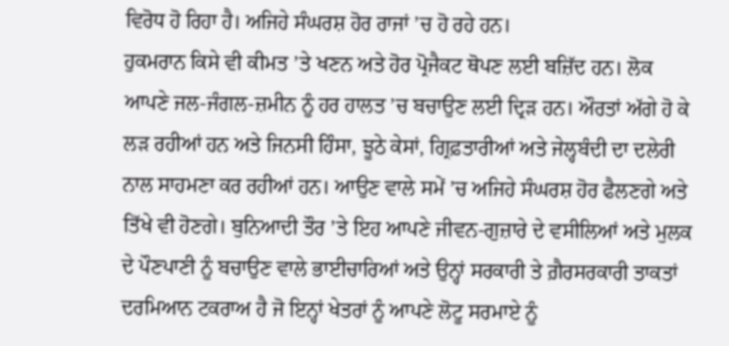ਵਿਰੋਧ ਹੋ ਰਿਹਾ ਹੈ। ਅਜਿਹੇ ਸੰਘਰਸ਼ ਹੋਰ ਰਾਜਾਂ ’ਚ ਹੋ ਰਹੇ ਹਨ।
ਹੁਕਮਰਾਨ ਕਿਸੇ ਵੀ ਕੀਮਤ ’ਤੇ ਖਣਨ ਅਤੇ ਹੋਰ ਪ੍ਰੋਜੈਕਟ ਥੋਪਣ ਲਈ ਬਜ਼ਿੱਦ ਹਨ। ਲੋਕ ਆਪਣੇ ਜਲ-ਜੰਗਲ-ਜ਼ਮੀਨ ਨੂੰ ਹਰ ਹਾਲਤ ’ਚ ਬਚਾਉਣ ਲਈ ਦ੍ਰਿੜ ਹਨ। ਔਰਤਾਂ ਅੱਗੇ ਹੋ ਕੇ ਲੜ ਰਹੀਆਂ ਹਨ ਅਤੇ ਜਿਨਸੀ ਹਿੰਸਾ, ਝੂਠੇ ਕੇਸਾਂ, ਗ੍ਰਿਫ਼ਤਾਰੀਆਂ ਅਤੇ ਜੇਲ੍ਹਬੰਦੀ ਦਾ ਦਲੇਰੀ ਨਾਲ ਸਾਹਮਣਾ ਕਰ ਰਹੀਆਂ ਹਨ। ਆਉਣ ਵਾਲੇ ਸਮੇਂ ’ਚ ਅਜਿਹੇ ਸੰਘਰਸ਼ ਹੋਰ ਫੈਲਣਗੇ ਅਤੇ ਤਿੱਖੇ ਵੀ ਹੋਣਗੇ। ਬੁਨਿਆਦੀ ਤੌਰ ’ਤੇ ਇਹ ਆਪਣੇ ਜੀਵਨ-ਗੁਜ਼ਾਰੇ ਦੇ ਵਸੀਲਿਆਂ ਅਤੇ ਮੁਲਕ ਦੇ ਪੌਣਪਾਣੀ ਨੂੰ ਬਚਾਉਣ ਵਾਲੇ ਭਾਈਚਾਰਿਆਂ ਅਤੇ ਉਨ੍ਹਾਂ ਸਰਕਾਰੀ ਤੇ ਗ਼ੈਰਸਰਕਾਰੀ ਤਾਕਤਾਂ ਦਰਮਿਆਨ ਟਕਰਾਅ ਹੈ ਜੋ ਇਨ੍ਹਾਂ ਖੇਤਰਾਂ ਨੂੰ ਆਪਣੇ ਲੋਟੂ ਸਰਮਾਏ ਨੂੰ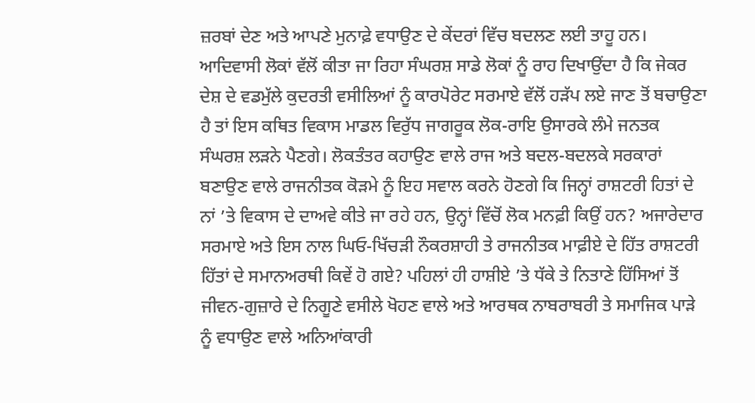ਜ਼ਰਬਾਂ ਦੇਣ ਅਤੇ ਆਪਣੇ ਮੁਨਾਫ਼ੇ ਵਧਾਉਣ ਦੇ ਕੇਂਦਰਾਂ ਵਿੱਚ ਬਦਲਣ ਲਈ ਤਾਹੂ ਹਨ।
ਆਦਿਵਾਸੀ ਲੋਕਾਂ ਵੱਲੋਂ ਕੀਤਾ ਜਾ ਰਿਹਾ ਸੰਘਰਸ਼ ਸਾਡੇ ਲੋਕਾਂ ਨੂੰ ਰਾਹ ਦਿਖਾਉਂਦਾ ਹੈ ਕਿ ਜੇਕਰ ਦੇਸ਼ ਦੇ ਵਡਮੁੱਲੇ ਕੁਦਰਤੀ ਵਸੀਲਿਆਂ ਨੂੰ ਕਾਰਪੋਰੇਟ ਸਰਮਾਏ ਵੱਲੋਂ ਹੜੱਪ ਲਏ ਜਾਣ ਤੋਂ ਬਚਾਉਣਾ ਹੈ ਤਾਂ ਇਸ ਕਥਿਤ ਵਿਕਾਸ ਮਾਡਲ ਵਿਰੁੱਧ ਜਾਗਰੂਕ ਲੋਕ-ਰਾਇ ਉਸਾਰਕੇ ਲੰਮੇ ਜਨਤਕ ਸੰਘਰਸ਼ ਲੜਨੇ ਪੈਣਗੇ। ਲੋਕਤੰਤਰ ਕਹਾਉਣ ਵਾਲੇ ਰਾਜ ਅਤੇ ਬਦਲ-ਬਦਲਕੇ ਸਰਕਾਰਾਂ ਬਣਾਉਣ ਵਾਲੇ ਰਾਜਨੀਤਕ ਕੋੜਮੇ ਨੂੰ ਇਹ ਸਵਾਲ ਕਰਨੇ ਹੋਣਗੇ ਕਿ ਜਿਨ੍ਹਾਂ ਰਾਸ਼ਟਰੀ ਹਿਤਾਂ ਦੇ ਨਾਂ ’ਤੇ ਵਿਕਾਸ ਦੇ ਦਾਅਵੇ ਕੀਤੇ ਜਾ ਰਹੇ ਹਨ, ਉਨ੍ਹਾਂ ਵਿੱਚੋਂ ਲੋਕ ਮਨਫ਼ੀ ਕਿਉਂ ਹਨ? ਅਜਾਰੇਦਾਰ ਸਰਮਾਏ ਅਤੇ ਇਸ ਨਾਲ ਘਿਓ-ਖਿੱਚੜੀ ਨੌਕਰਸ਼ਾਹੀ ਤੇ ਰਾਜਨੀਤਕ ਮਾਫ਼ੀਏ ਦੇ ਹਿੱਤ ਰਾਸ਼ਟਰੀ ਹਿੱਤਾਂ ਦੇ ਸਮਾਨਅਰਥੀ ਕਿਵੇਂ ਹੋ ਗਏ? ਪਹਿਲਾਂ ਹੀ ਹਾਸ਼ੀਏ ’ਤੇ ਧੱਕੇ ਤੇ ਨਿਤਾਣੇ ਹਿੱਸਿਆਂ ਤੋਂ ਜੀਵਨ-ਗੁਜ਼ਾਰੇ ਦੇ ਨਿਗੂਣੇ ਵਸੀਲੇ ਖੋਹਣ ਵਾਲੇ ਅਤੇ ਆਰਥਕ ਨਾਬਰਾਬਰੀ ਤੇ ਸਮਾਜਿਕ ਪਾੜੇ ਨੂੰ ਵਧਾਉਣ ਵਾਲੇ ਅਨਿਆਂਕਾਰੀ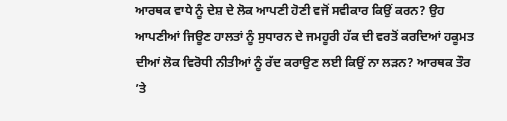ਆਰਥਕ ਵਾਧੇ ਨੂੰ ਦੇਸ਼ ਦੇ ਲੋਕ ਆਪਣੀ ਹੋਣੀ ਵਜੋਂ ਸਵੀਕਾਰ ਕਿਉਂ ਕਰਨ? ਉਹ ਆਪਣੀਆਂ ਜਿਊਣ ਹਾਲਤਾਂ ਨੂੰ ਸੁਧਾਰਨ ਦੇ ਜਮਹੂਰੀ ਹੱਕ ਦੀ ਵਰਤੋਂ ਕਰਦਿਆਂ ਹਕੂਮਤ ਦੀਆਂ ਲੋਕ ਵਿਰੋਧੀ ਨੀਤੀਆਂ ਨੂੰ ਰੱਦ ਕਰਾਉਣ ਲਈ ਕਿਉਂ ਨਾ ਲੜਨ? ਆਰਥਕ ਤੌਰ ’ਤੇ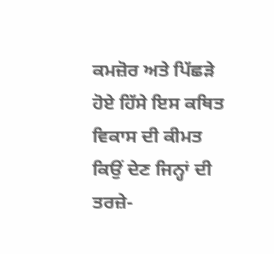ਕਮਜ਼ੋਰ ਅਤੇ ਪਿੱਛੜੇ ਹੋਏ ਹਿੱਸੇ ਇਸ ਕਥਿਤ ਵਿਕਾਸ ਦੀ ਕੀਮਤ ਕਿਉਂ ਦੇਣ ਜਿਨ੍ਹਾਂ ਦੀ ਤਰਜ਼ੇ-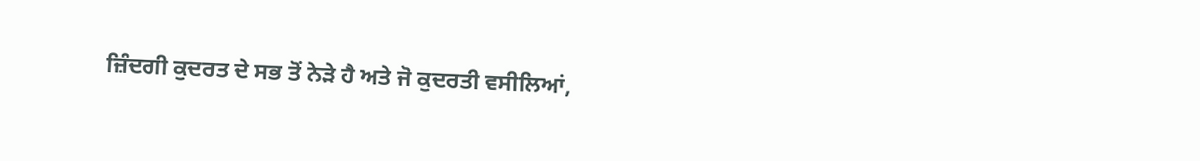ਜ਼ਿੰਦਗੀ ਕੁਦਰਤ ਦੇ ਸਭ ਤੋਂ ਨੇੜੇ ਹੈ ਅਤੇ ਜੋ ਕੁਦਰਤੀ ਵਸੀਲਿਆਂ,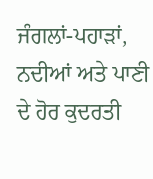ਜੰਗਲਾਂ-ਪਹਾੜਾਂ, ਨਦੀਆਂ ਅਤੇ ਪਾਣੀ ਦੇ ਹੋਰ ਕੁਦਰਤੀ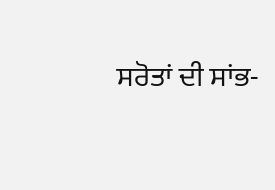ਸਰੋਤਾਂ ਦੀ ਸਾਂਭ-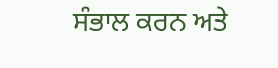ਸੰਭਾਲ ਕਰਨ ਅਤੇ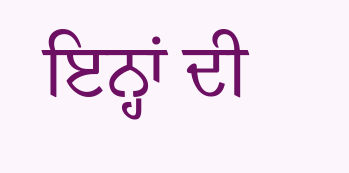ਇਨ੍ਹਾਂ ਦੀ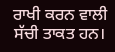ਰਾਖੀ ਕਰਨ ਵਾਲੀ ਸੱਚੀ ਤਾਕਤ ਹਨ।